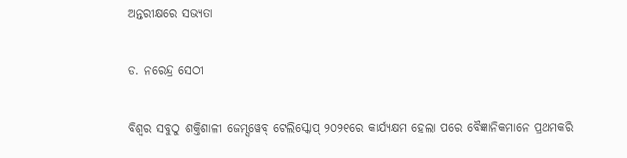ଅନ୍ତରୀକ୍ଷରେ ସଭ୍ୟତା

ଡ. ନରେନ୍ଦ୍ର ସେଠୀ

ବିଶ୍ୱର ସବୁଠୁ ଶକ୍ତିଶାଳୀ ଜେମ୍ସୱେବ୍‌ ଟେଲିସ୍କୋପ୍‌ ୨୦୨୧ରେ କାର୍ଯ୍ୟକ୍ଷମ ହେଲା ପରେ ବୈଜ୍ଞାନିକମାନେ ପ୍ରଥମକରି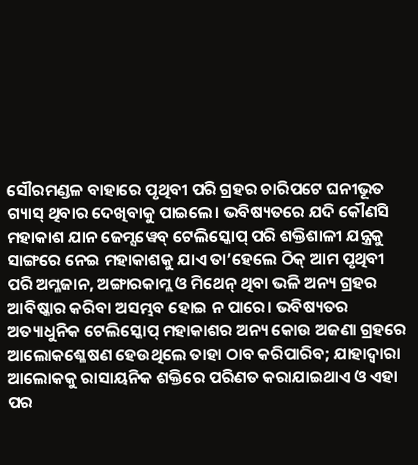ସୌରମଣ୍ଡଳ ବାହାରେ ପୃଥିବୀ ପରି ଗ୍ରହର ଚାରିପଟେ ଘନୀଭୂତ ଗ୍ୟାସ୍‌ ଥିବାର ଦେଖିବାକୁ ପାଇଲେ। ଭବିଷ୍ୟତରେ ଯଦି କୌଣସି ମହାକାଶ ଯାନ ଜେମ୍ସୱେବ୍‌ ଟେଲିସ୍କୋପ୍‌ ପରି ଶକ୍ତିଶାଳୀ ଯନ୍ତ୍ରକୁ ସାଙ୍ଗରେ ନେଇ ମହାକାଶକୁ ଯାଏ ତା’ହେଲେ ଠିକ୍‌ ଆମ ପୃଥିବୀ ପରି ଅମ୍ଳଜାନ, ଅଙ୍ଗାରକାମ୍ଲ ଓ ମିଥେନ୍‌ ଥିବା ଭଳି ଅନ୍ୟ ଗ୍ରହର ଆବିଷ୍କାର କରିବା ଅସମ୍ଭବ ହୋଇ ନ ପାରେ। ଭବିଷ୍ୟତର ଅତ୍ୟାଧୁନିକ ଟେଲିସ୍କୋପ୍‌ ମହାକାଶର ଅନ୍ୟ କୋଉ ଅଜଣା ଗ୍ରହରେ ଆଲୋକଶ୍ଳେଷଣ ହେଉଥିଲେ ତାହା ଠାବ କରିପାରିବ; ଯାହାଦ୍ୱାରା ଆଲୋକକୁ ରାସାୟନିକ ଶକ୍ତିରେ ପରିଣତ କରାଯାଇଥାଏ ଓ ଏହା ପର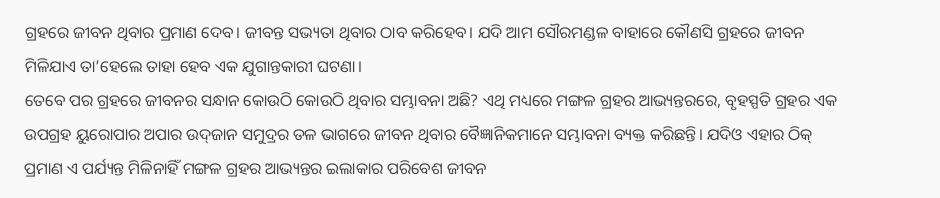ଗ୍ରହରେ ଜୀବନ ଥିବାର ପ୍ରମାଣ ଦେବ। ଜୀବନ୍ତ ସଭ୍ୟତା ଥିବାର ଠାବ କରିହେବ। ଯଦି ଆମ ସୌରମଣ୍ଡଳ ବାହାରେ କୌଣସି ଗ୍ରହରେ ଜୀବନ ମିଳିଯାଏ ତା’ହେଲେ ତାହା ହେବ ଏକ ଯୁଗାନ୍ତକାରୀ ଘଟଣା।
ତେବେ ପର ଗ୍ରହରେ ଜୀବନର ସନ୍ଧାନ କୋଉଠି କୋଉଠି ଥିବାର ସମ୍ଭାବନା ଅଛି? ଏଥି ମଧ୍ୟରେ ମଙ୍ଗଳ ଗ୍ରହର ଆଭ୍ୟନ୍ତରରେ, ବୃହସ୍ପତି ଗ୍ରହର ଏକ ଉପଗ୍ରହ ୟୁରୋପାର ଅପାର ଉଦ୍‌ଜାନ ସମୁଦ୍ରର ତଳ ଭାଗରେ ଜୀବନ ଥିବାର ବୈଜ୍ଞାନିକମାନେ ସମ୍ଭାବନା ବ୍ୟକ୍ତ କରିଛନ୍ତି। ଯଦିଓ ଏହାର ଠିକ୍‌ ପ୍ରମାଣ ଏ ପର୍ଯ୍ୟନ୍ତ ମିଳିନାହିଁ ମଙ୍ଗଳ ଗ୍ରହର ଆଭ୍ୟନ୍ତର ଇଲାକାର ପରିବେଶ ଜୀବନ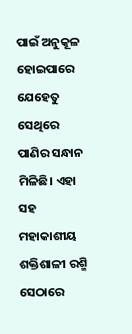ପାଇଁ ଅନୁକୂଳ ହୋଇପାରେ ଯେହେତୁ ସେଥିରେ ପାଣିର ସନ୍ଧାନ ମିଳିଛି। ଏହା ସହ ମହାକାଶୀୟ ଶକ୍ତିଶାଳୀ ରଶ୍ମି ସେଠାରେ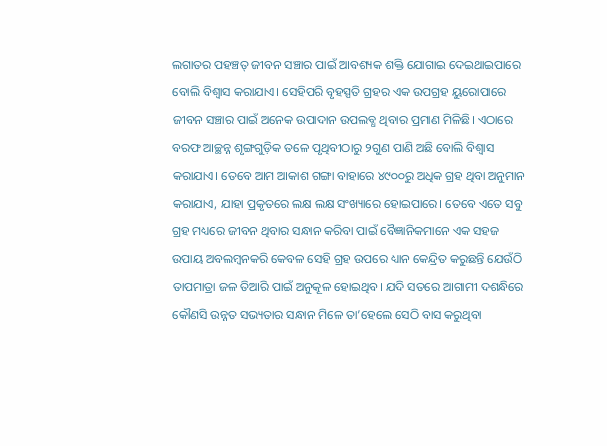ଲଗାତର ପହଞ୍ଚତ୍ ଜୀବନ ସଞ୍ଚାର ପାଇଁ ଆବଶ୍ୟକ ଶକ୍ତି ଯୋଗାଇ ଦେଇଥାଇପାରେ ବୋଲି ବିଶ୍ୱାସ କରାଯାଏ। ସେହିପରି ବୃହସ୍ପତି ଗ୍ରହର ଏକ ଉପଗ୍ରହ ୟୁରୋପାରେ ଜୀବନ ସଞ୍ଚାର ପାଇଁ ଅନେକ ଉପାଦାନ ଉପଲବ୍ଧ ଥିବାର ପ୍ରମାଣ ମିଳିଛି। ଏଠାରେ ବରଫ ଆଚ୍ଛନ୍ନ ଶୃଙ୍ଗଗୁଡ଼ିକ ତଳେ ପୃଥିବୀଠାରୁ ୨ଗୁଣ ପାଣି ଅଛି ବୋଲି ବିଶ୍ୱାସ କରାଯାଏ। ତେବେ ଆମ ଆକାଶ ଗଙ୍ଗା ବାହାରେ ୪୯୦୦ରୁ ଅଧିକ ଗ୍ରହ ଥିବା ଅନୁମାନ କରାଯାଏ, ଯାହା ପ୍ରକୃତରେ ଲକ୍ଷ ଲକ୍ଷ ସଂଖ୍ୟାରେ ହୋଇପାରେ। ତେବେ ଏତେ ସବୁ ଗ୍ରହ ମଧ୍ୟରେ ଜୀବନ ଥିବାର ସନ୍ଧାନ କରିବା ପାଇଁ ବୈଜ୍ଞାନିକମାନେ ଏକ ସହଜ ଉପାୟ ଅବଲମ୍ବନକରି କେବଳ ସେହି ଗ୍ରହ ଉପରେ ଧ୍ୟାନ କେନ୍ଦ୍ରିତ କରୁଛନ୍ତି ଯେଉଁଠି ତାପମାତ୍ରା ଜଳ ତିଆରି ପାଇଁ ଅନୁକୂଳ ହୋଇଥିବ। ଯଦି ସତରେ ଆଗାମୀ ଦଶନ୍ଧିରେ କୌଣସି ଉନ୍ନତ ସଭ୍ୟତାର ସନ୍ଧାନ ମିଳେ ତା’ହେଲେ ସେଠି ବାସ କରୁଥିବା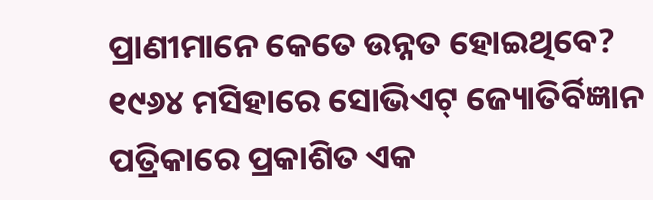ପ୍ରାଣୀମାନେ କେତେ ଉନ୍ନତ ହୋଇଥିବେ?
୧୯୬୪ ମସିହାରେ ସୋଭିଏଟ୍‌ ଜ୍ୟୋତିର୍ବିଜ୍ଞାନ ପତ୍ରିକାରେ ପ୍ରକାଶିତ ଏକ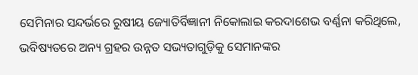ସେମିନାର ସନ୍ଦର୍ଭରେ ରୁଷୀୟ ଜ୍ୟୋତିର୍ବିଜ୍ଞାନୀ ନିକୋଲାଇ କରଦାଶେଭ ବର୍ଣ୍ଣନା କରିଥିଲେ, ଭବିଷ୍ୟତରେ ଅନ୍ୟ ଗ୍ରହର ଉନ୍ନତ ସଭ୍ୟତାଗୁଡ଼ିକୁ ସେମାନଙ୍କର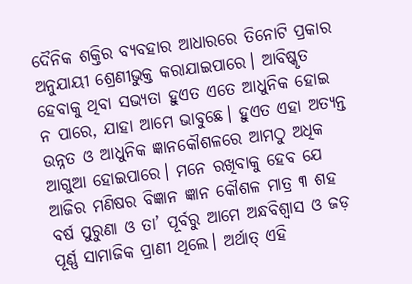ଦୈନିକ ଶକ୍ତିର ବ୍ୟବହାର ଆଧାରରେ ତିନୋଟି ପ୍ରକାର ଅନୁଯାୟୀ ଶ୍ରେଣୀଭୁକ୍ତ କରାଯାଇପାରେ। ଆବିଷ୍କୃତ ହେବାକୁ ଥିବା ସଭ୍ୟତା ହୁଏତ ଏତେ ଆଧୁନିକ ହୋଇ ନ ପାରେ, ଯାହା ଆମେ ଭାବୁଛେ। ହୁଏତ ଏହା ଅତ୍ୟନ୍ତ ଉନ୍ନତ ଓ ଆଧୁନିକ ଜ୍ଞାନକୌଶଳରେ ଆମଠୁ ଅଧିକ ଆଗୁଆ ହୋଇପାରେ। ମନେ ରଖିବାକୁ ହେବ ଯେ ଆଜିର ମଣିଷର ବିଜ୍ଞାନ ଜ୍ଞାନ କୌଶଳ ମାତ୍ର ୩ ଶହ ବର୍ଷ ପୁରୁଣା ଓ ତା’ ପୂର୍ବରୁ ଆମେ ଅନ୍ଧବିଶ୍ୱାସ ଓ ଜଡ଼ ପୂର୍ଣ୍ଣ ସାମାଜିକ ପ୍ରାଣୀ ଥିଲେ। ଅର୍ଥାତ୍‌ ଏହି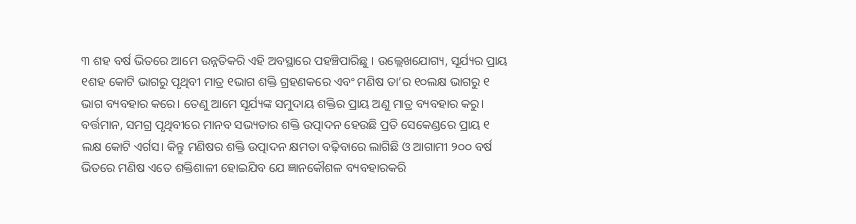୩ ଶହ ବର୍ଷ ଭିତରେ ଆମେ ଉନ୍ନତିକରି ଏହି ଅବସ୍ଥାରେ ପହଞ୍ଚିପାରିଛୁ । ଉଲ୍ଲେଖଯୋଗ୍ୟ, ସୂର୍ଯ୍ୟର ପ୍ରାୟ ୧ଶହ କୋଟି ଭାଗରୁ ପୃଥିବୀ ମାତ୍ର ୧ଭାଗ ଶକ୍ତି ଗ୍ରହଣକରେ ଏବଂ ମଣିଷ ତା’ର ୧୦ଲକ୍ଷ ଭାଗରୁ ୧ ଭାଗ ବ୍ୟବହାର କରେ। ତେଣୁ ଆମେ ସୂର୍ଯ୍ୟଙ୍କ ସମୁଦାୟ ଶକ୍ତିର ପ୍ରାୟ ଅଣୁ ମାତ୍ର ବ୍ୟବହାର କରୁ। ବର୍ତ୍ତମାନ, ସମଗ୍ର ପୃଥିବୀରେ ମାନବ ସଭ୍ୟତାର ଶକ୍ତି ଉତ୍ପାଦନ ହେଉଛି ପ୍ରତି ସେକେଣ୍ଡରେ ପ୍ରାୟ ୧ ଲକ୍ଷ କୋଟି ଏର୍ଗସ। କିନ୍ତୁ ମଣିଷର ଶକ୍ତି ଉତ୍ପାଦନ କ୍ଷମତା ବଢ଼ିବାରେ ଲାଗିଛି ଓ ଆଗାମୀ ୨୦୦ ବର୍ଷ ଭିତରେ ମଣିଷ ଏତେ ଶକ୍ତିଶାଳୀ ହୋଇଯିବ ଯେ ଜ୍ଞାନକୌଶଳ ବ୍ୟବହାରକରି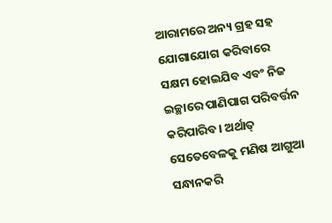ଆରାମରେ ଅନ୍ୟ ଗ୍ରହ ସହ ଯୋଗାଯୋଗ କରିବାରେ ସକ୍ଷମ ହୋଇଯିବ ଏବଂ ନିଜ ଇଚ୍ଛାରେ ପାଣିପାଗ ପରିବର୍ତ୍ତନ କରିପାରିବ। ଅର୍ଥାତ୍‌ ସେତେବେଳକୁ ମଣିଷ ଆଗୁଆ ସନ୍ଧାନକରି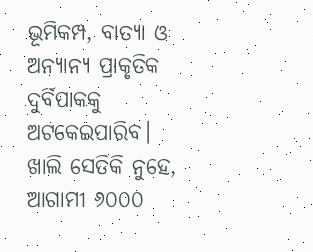ଭୂମିକମ୍ପ, ବାତ୍ୟା ଓ ଅନ୍ୟାନ୍ୟ ପ୍ରାକୃତିକ ଦୁର୍ବିପାକକୁ ଅଟକେଇପାରିବ। ଖାଲି ସେତିକି ନୁହେ, ଆଗାମୀ ୬୦୦୦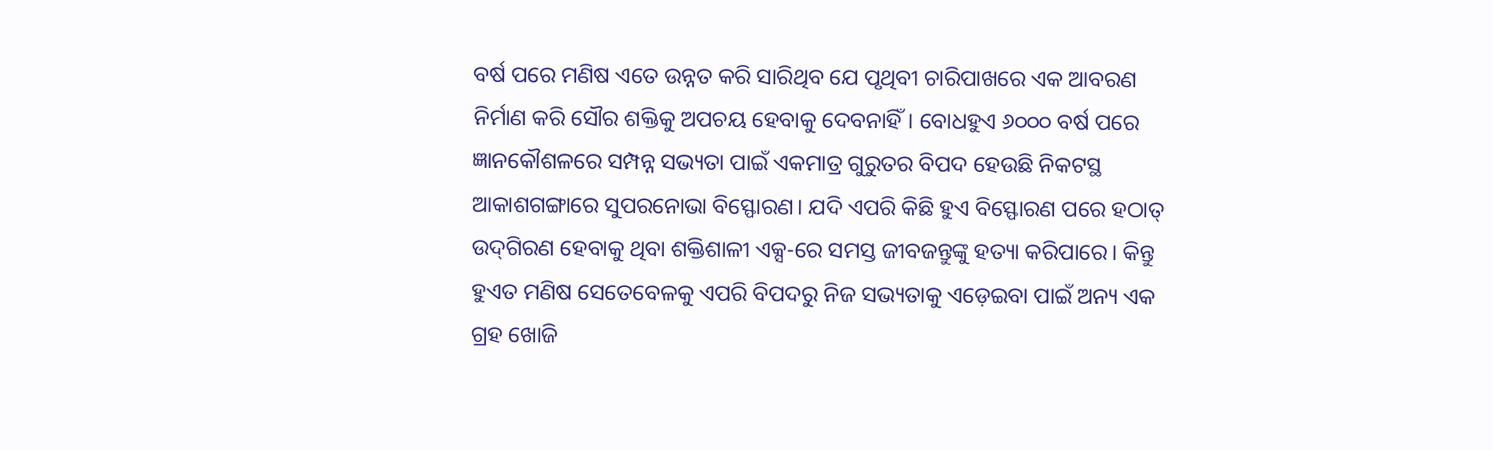ବର୍ଷ ପରେ ମଣିଷ ଏତେ ଉନ୍ନତ କରି ସାରିଥିବ ଯେ ପୃଥିବୀ ଚାରିପାଖରେ ଏକ ଆବରଣ ନିର୍ମାଣ କରି ସୌର ଶକ୍ତିକୁ ଅପଚୟ ହେବାକୁ ଦେବନାହିଁ। ବୋଧହୁଏ ୬୦୦୦ ବର୍ଷ ପରେ ଜ୍ଞାନକୌଶଳରେ ସମ୍ପନ୍ନ ସଭ୍ୟତା ପାଇଁ ଏକମାତ୍ର ଗୁରୁତର ବିପଦ ହେଉଛି ନିକଟସ୍ଥ ଆକାଶଗଙ୍ଗାରେ ସୁପରନୋଭା ବିସ୍ଫୋରଣ। ଯଦି ଏପରି କିଛି ହୁଏ ବିସ୍ଫୋରଣ ପରେ ହଠାତ୍‌ ଉଦ୍‌ଗିରଣ ହେବାକୁ ଥିବା ଶକ୍ତିଶାଳୀ ଏକ୍ସ-ରେ ସମସ୍ତ ଜୀବଜନ୍ତୁଙ୍କୁ ହତ୍ୟା କରିପାରେ। କିନ୍ତୁ ହୁଏତ ମଣିଷ ସେତେବେଳକୁ ଏପରି ବିପଦରୁ ନିଜ ସଭ୍ୟତାକୁ ଏଡ଼େଇବା ପାଇଁ ଅନ୍ୟ ଏକ ଗ୍ରହ ଖୋଜି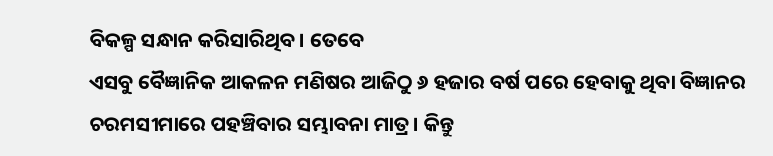ବିକଳ୍ପ ସନ୍ଧାନ କରିସାରିଥିବ। ତେବେ
ଏସବୁ ବୈଜ୍ଞାନିକ ଆକଳନ ମଣିଷର ଆଜିଠୁ ୬ ହଜାର ବର୍ଷ ପରେ ହେବାକୁ ଥିବା ବିଜ୍ଞାନର ଚରମସୀମାରେ ପହଞ୍ଚିବାର ସମ୍ଭାବନା ମାତ୍ର। କିନ୍ତୁ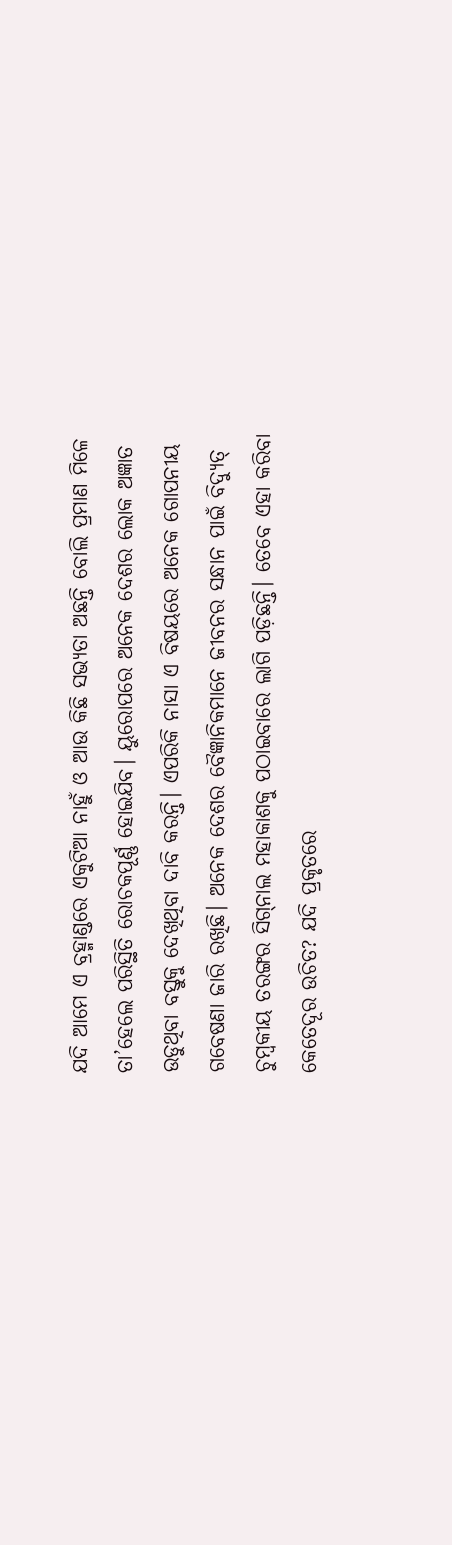ଯଦି ଆମେ ଏ ବ୍ରହ୍ମାଣ୍ଡରେ ଏକୁଟିଆ ନାହୁଁ ଓ ଆଉ କିଛି ସଭ୍ୟତା ଅଛନ୍ତି ବୋଲି ପ୍ରମାଣ ମିଳେ ତା’ହେଲେ ପରିସ୍ଥିତି ରୋଚକପୂର୍ଣ୍ଣ ହୋଇଯିବ। ୟୁରୋପରେ ଅନେକ ଦେଶର ଲୋକ ଅଜ୍ଞାତ ଉଡୁଥିବା ବସ୍ତୁକୁ ଦେଖିଥିବା ଦାବି କରନ୍ତି। ଏପରିକି ନାସା ଏ ବିଷୟରେ ଅନେକ ଗୋପନୀୟ ଗବେଷଣା ଜାରି ରଖିଛି। ଅନେକ ଦେଶର ବୈଜ୍ଞାନିକମାନେ ଜୀବନର ସନ୍ଧାନ ପାଇଁ ବିଦ୍ୟୁତ୍‌ ଚୁମ୍ବକୀୟ ତରଙ୍ଗର ସିଗ୍‌ନାଲ ମହାକାଶକୁ ପଠାଇବାରେ ଲାଗି ପଡ଼ିଛନ୍ତି। ତେବେ ଏହା କରିବା କେତେଦୂର ଉଚିତ? ଯଦି ପ୍ରକୃତରେ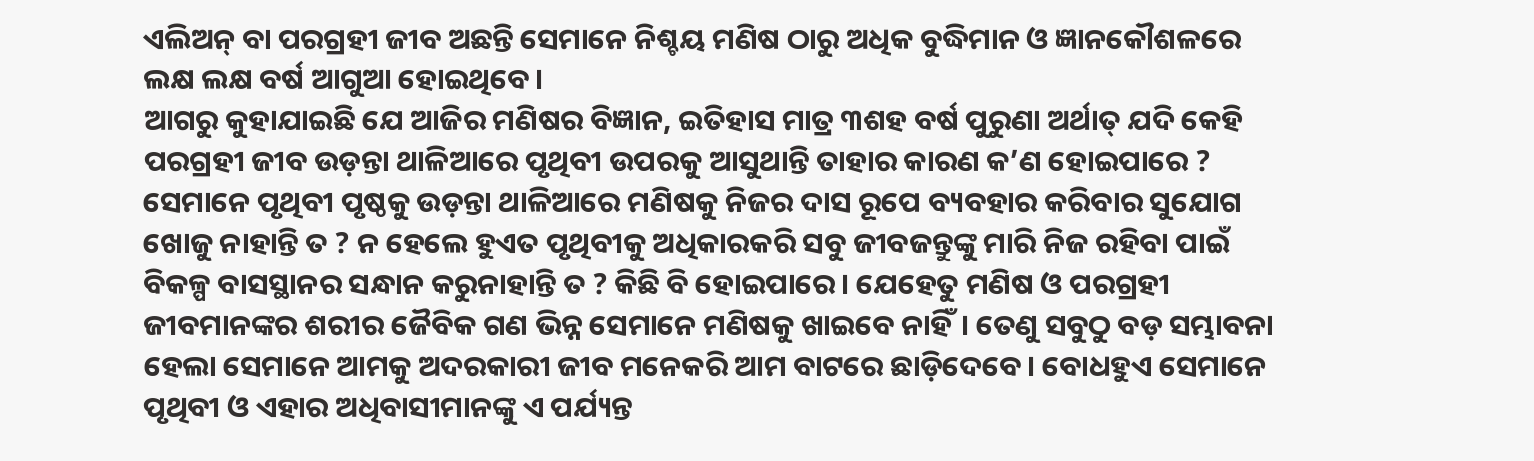ଏଲିଅନ୍‌ ବା ପରଗ୍ରହୀ ଜୀବ ଅଛନ୍ତି ସେମାନେ ନିଶ୍ଚୟ ମଣିଷ ଠାରୁ ଅଧିକ ବୁଦ୍ଧିମାନ ଓ ଜ୍ଞାନକୌଶଳରେ ଲକ୍ଷ ଲକ୍ଷ ବର୍ଷ ଆଗୁଆ ହୋଇଥିବେ।
ଆଗରୁ କୁହାଯାଇଛି ଯେ ଆଜିର ମଣିଷର ବିଜ୍ଞାନ, ଇତିହାସ ମାତ୍ର ୩ଶହ ବର୍ଷ ପୁରୁଣା ଅର୍ଥାତ୍‌ ଯଦି କେହି ପରଗ୍ରହୀ ଜୀବ ଉଡ଼ନ୍ତା ଥାଳିଆରେ ପୃଥିବୀ ଉପରକୁ ଆସୁଥାନ୍ତି ତାହାର କାରଣ କ’ଣ ହୋଇପାରେ ? ସେମାନେ ପୃଥିବୀ ପୃଷ୍ଠକୁ ଉଡ଼ନ୍ତା ଥାଳିଆରେ ମଣିଷକୁ ନିଜର ଦାସ ରୂପେ ବ୍ୟବହାର କରିବାର ସୁଯୋଗ ଖୋଜୁ ନାହାନ୍ତି ତ ? ନ ହେଲେ ହୁଏତ ପୃଥିବୀକୁ ଅଧିକାରକରି ସବୁ ଜୀବଜନ୍ତୁଙ୍କୁ ମାରି ନିଜ ରହିବା ପାଇଁ ବିକଳ୍ପ ବାସସ୍ଥାନର ସନ୍ଧାନ କରୁନାହାନ୍ତି ତ ? କିଛି ବି ହୋଇପାରେ। ଯେହେତୁ ମଣିଷ ଓ ପରଗ୍ରହୀ ଜୀବମାନଙ୍କର ଶରୀର ଜୈବିକ ଗଣ ଭିନ୍ନ ସେମାନେ ମଣିଷକୁ ଖାଇବେ ନାହିଁ। ତେଣୁ ସବୁଠୁ ବଡ଼ ସମ୍ଭାବନା ହେଲା ସେମାନେ ଆମକୁ ଅଦରକାରୀ ଜୀବ ମନେକରି ଆମ ବାଟରେ ଛାଡ଼ିଦେବେ। ବୋଧହୁଏ ସେମାନେ ପୃଥିବୀ ଓ ଏହାର ଅଧିବାସୀମାନଙ୍କୁ ଏ ପର୍ଯ୍ୟନ୍ତ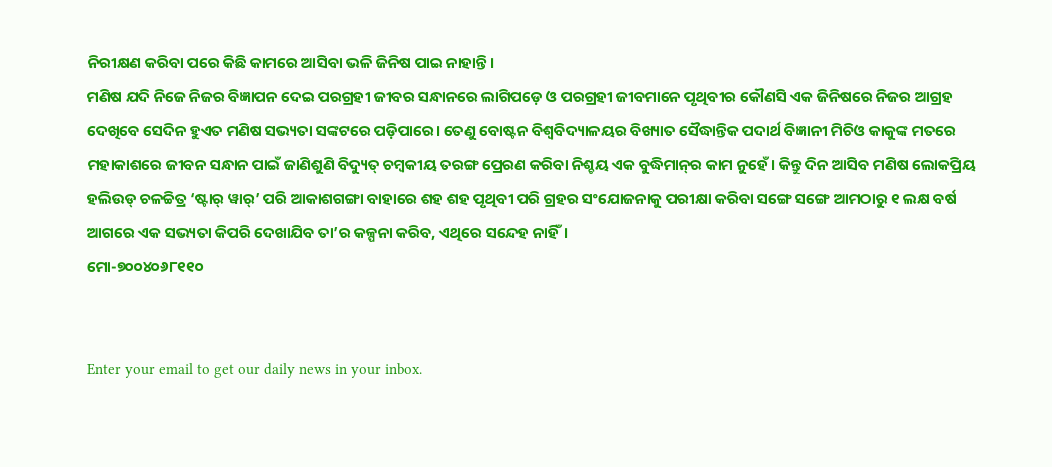ନିରୀକ୍ଷଣ କରିବା ପରେ କିଛି କାମରେ ଆସିବା ଭଳି ଜିନିଷ ପାଇ ନାହାନ୍ତି।
ମଣିଷ ଯଦି ନିଜେ ନିଜର ବିଜ୍ଞାପନ ଦେଇ ପରଗ୍ରହୀ ଜୀବର ସନ୍ଧାନରେ ଲାଗିପଡ଼େ ଓ ପରଗ୍ରହୀ ଜୀବମାନେ ପୃଥିବୀର କୌଣସି ଏକ ଜିନିଷରେ ନିଜର ଆଗ୍ରହ ଦେଖିବେ ସେଦିନ ହୁଏତ ମଣିଷ ସଭ୍ୟତା ସଙ୍କଟରେ ପଡ଼ିପାରେ। ତେଣୁ ବୋଷ୍ଟନ ବିଶ୍ୱବିଦ୍ୟାଳୟର ବିଖ୍ୟାତ ସୈଦ୍ଧାନ୍ତିକ ପଦାର୍ଥ ବିଜ୍ଞାନୀ ମିଚିଓ କାକୁଙ୍କ ମତରେ ମହାକାଶରେ ଜୀବନ ସନ୍ଧାନ ପାଇଁ ଜାଣିଶୁଣି ବିଦ୍ୟୁତ୍‌ ଚମ୍ବକୀୟ ତରଙ୍ଗ ପ୍ରେରଣ କରିବା ନିଶ୍ଚୟ ଏକ ବୁଦ୍ଧିମାନ୍‌ର କାମ ନୁହେଁ। କିନ୍ତୁ ଦିନ ଆସିବ ମଣିଷ ଲୋକପ୍ରିୟ ହଲିଉଡ୍‌ ଚଳଚ୍ଚିତ୍ର ‘ଷ୍ଟାର୍‌ ୱାର୍‌’ ପରି ଆକାଶଗଙ୍ଗା ବାହାରେ ଶହ ଶହ ପୃଥିବୀ ପରି ଗ୍ରହର ସଂଯୋଜନାକୁ ପରୀକ୍ଷା କରିବା ସଙ୍ଗେ ସଙ୍ଗେ ଆମଠାରୁ ୧ ଲକ୍ଷ ବର୍ଷ ଆଗରେ ଏକ ସଭ୍ୟତା କିପରି ଦେଖାଯିବ ତା’ର କଳ୍ପନା କରିବ, ଏଥିରେ ସନ୍ଦେହ ନାହିଁ।
ମୋ-୭୦୦୪୦୬୮୧୧୦


Enter your email to get our daily news in your inbox.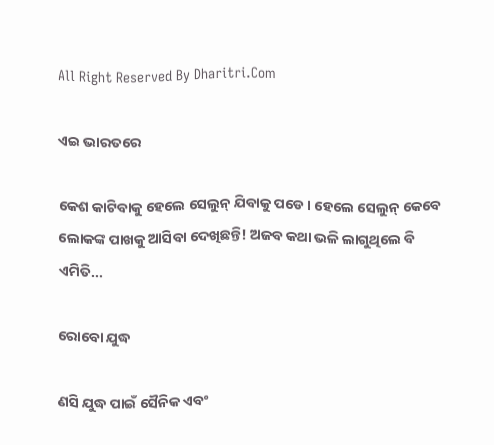All Right Reserved By Dharitri.Com

ଏଇ ଭାରତରେ

କେଶ କାଟିବାକୁ ହେଲେ ସେଲୁନ୍‌ ଯିବାକୁ ପଡେ। ହେଲେ ସେଲୁନ୍‌ କେବେ ଲୋକଙ୍କ ପାଖକୁ ଆସିବା ଦେଖିଛନ୍ତି! ଅଜବ କଥା ଭଳି ଲାଗୁଥିଲେ ବି ଏମିତି...

ରୋବୋ ଯୁଦ୍ଧ

ଣସି ଯୁଦ୍ଧ ପାଇଁ ସୈନିକ ଏବଂ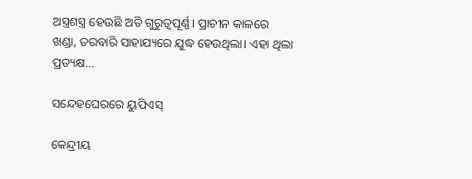ଅସ୍ତ୍ରଶସ୍ତ୍ର ହେଉଛି ଅତି ଗୁରୁତ୍ୱପୂର୍ଣ୍ଣ। ପ୍ରାଚୀନ କାଳରେ ଖଣ୍ଡା, ତରବାରି ସାହାଯ୍ୟରେ ଯୁଦ୍ଧ ହେଉଥିଲା। ଏହା ଥିଲା ପ୍ରତ୍ୟକ୍ଷ...

ସନ୍ଦେହଘେରରେ ୟୁପିଏସ୍‌

କେନ୍ଦ୍ରୀୟ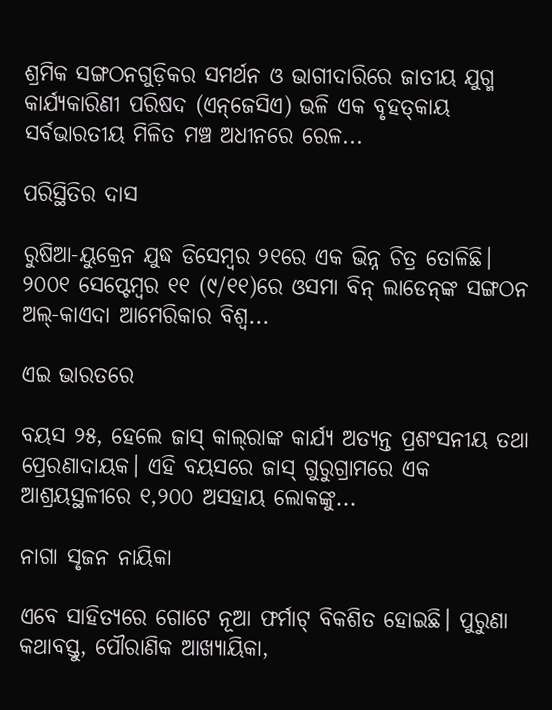ଶ୍ରମିକ ସଙ୍ଗଠନଗୁଡ଼ିକର ସମର୍ଥନ ଓ ଭାଗୀଦାରିରେ ଜାତୀୟ ଯୁଗ୍ମ କାର୍ଯ୍ୟକାରିଣୀ ପରିଷଦ (ଏନ୍‌ଜେସିଏ) ଭଳି ଏକ ବୃହତ୍‌କାୟ ସର୍ବଭାରତୀୟ ମିଳିତ ମଞ୍ଚ ଅଧୀନରେ ରେଳ...

ପରିସ୍ଥିତିର ଦାସ

ରୁଷିଆ-ୟୁକ୍ରେନ ଯୁଦ୍ଧ ଡିସେମ୍ବର ୨୧ରେ ଏକ ଭିନ୍ନ ଚିତ୍ର ତୋଳିଛି। ୨୦୦୧ ସେପ୍ଟେମ୍ବର ୧୧ (୯/୧୧)ରେ ଓସମା ବିନ୍‌ ଲାଡେନ୍‌ଙ୍କ ସଙ୍ଗଠନ ଅଲ୍‌-କାଏଦା ଆମେରିକାର ବିଶ୍ୱ...

ଏଇ ଭାରତରେ

ବୟସ ୨୫, ହେଲେ ଜାସ୍‌ କାଲ୍‌ରାଙ୍କ କାର୍ଯ୍ୟ ଅତ୍ୟନ୍ତ ପ୍ରଶଂସନୀୟ ତଥା ପ୍ରେରଣାଦାୟକ। ଏହି ବୟସରେ ଜାସ୍‌ ଗୁରୁଗ୍ରାମରେ ଏକ ଆଶ୍ରୟସ୍ଥଳୀରେ ୧,୨୦୦ ଅସହାୟ ଲୋକଙ୍କୁ...

ନାଗା ସୃଜନ ନାୟିକା

ଏବେ ସାହିତ୍ୟରେ ଗୋଟେ ନୂଆ ଫର୍ମାଟ୍‌ ବିକଶିତ ହୋଇଛି। ପୁରୁଣା କଥାବସ୍ତୁ, ପୌରାଣିକ ଆଖ୍ୟାୟିକା,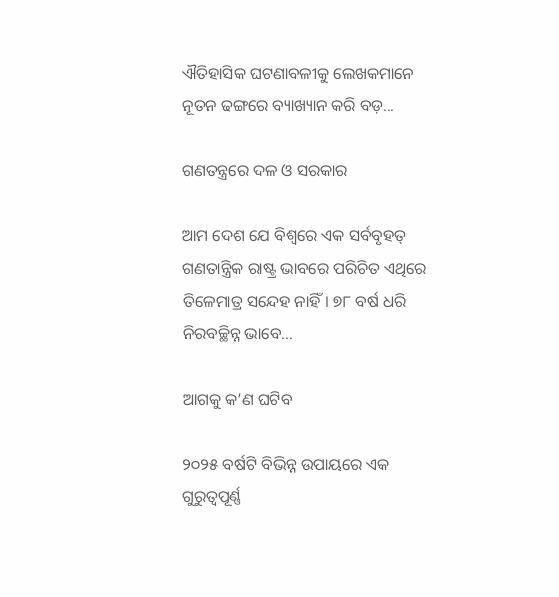ଐତିହାସିକ ଘଟଣାବଳୀକୁ ଲେଖକମାନେ ନୂତନ ଢଙ୍ଗରେ ବ୍ୟାଖ୍ୟାନ କରି ବଡ଼...

ଗଣତନ୍ତ୍ରରେ ଦଳ ଓ ସରକାର

ଆମ ଦେଶ ଯେ ବିଶ୍ୱରେ ଏକ ସର୍ବବୃହତ୍‌ ଗଣତାନ୍ତ୍ରିକ ରାଷ୍ଟ୍ର ଭାବରେ ପରିଚିତ ଏଥିରେ ତିଳେମାତ୍ର ସନ୍ଦେହ ନାହିଁ। ୭୮ ବର୍ଷ ଧରି ନିରବଚ୍ଛିନ୍ନ ଭାବେ...

ଆଗକୁ କ’ଣ ଘଟିବ

୨୦୨୫ ବର୍ଷଟି ବିଭିନ୍ନ ଉପାୟରେ ଏକ ଗୁରୁତ୍ୱପୂର୍ଣ୍ଣ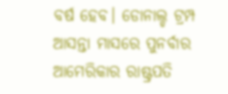ବର୍ଷ ହେବ। ଡୋନାଲ୍ଡ ଟ୍ରମ୍ପ ଆସନ୍ତା ମାସରେ ପୁନର୍ବାର ଆମେରିକାର ରାଷ୍ଟ୍ରପତି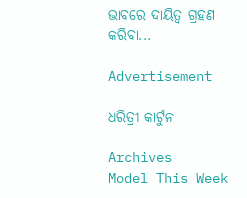ଭାବରେ ଦାୟିତ୍ୱ ଗ୍ରହଣ କରିବା...

Advertisement

ଧରିତ୍ରୀ କାର୍ଟୁନ

Archives
Model This Week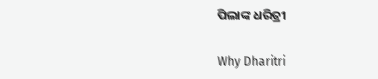ପିଲାଙ୍କ ଧରିତ୍ରୀ

Why Dharitri